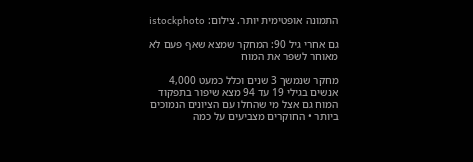התמונה אופטימית יותר. צילום: istockphoto

גם אחרי גיל 90: המחקר שמצא שאף פעם לא מאוחר לשפר את המוח

מחקר שנמשך 3 שנים וכלל כמעט 4,000 אנשים בגילי 19 עד 94 מצא שיפור בתפקוד המוח גם אצל מי שהחלו עם הציונים הנמוכים ביותר • החוקרים מצביעים על כמה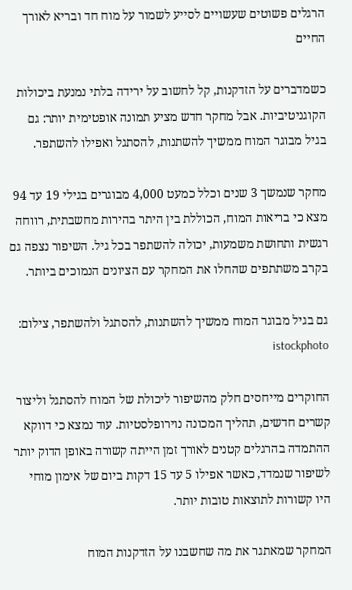הרגלים פשוטים שעשויים לסייע לשמור על מוח חד ובריא לאורך החיים

כשמדברים על הזדקנות, קל לחשוב על ירידה בלתי נמנעת ביכולות הקוגניטיביות. אבל מחקר חדש מציע תמונה אופטימית יותר: גם בגיל מבוגר המוח ממשיך להשתנות, להסתגל ואפילו להשתפר.

מחקר שנמשך 3 שנים וכלל כמעט 4,000 מבוגרים בגילי 19 עד 94 מצא כי בריאות המוח, הכוללת בין היתר בהירות מחשבתית, רווחה רגשית ותחושת משמעות, יכולה להשתפר בכל גיל. השיפור נצפה גם בקרב משתתפים שהחלו את המחקר עם הציונים הנמוכים ביותר.

גם בגיל מבוגר המוח ממשיך להשתנות, להסתגל ולהשתפר, צילום: istockphoto

החוקרים מייחסים חלק מהשיפור ליכולת של המוח להסתגל וליצור קשרים חדשים, תהליך המכונה נוירופלסטיות. עוד נמצא כי דווקא ההתמדה בהרגלים קטנים לאורך זמן הייתה קשורה באופן הדוק יותר לשיפור שנמדד, כאשר אפילו 5 עד 15 דקות ביום של אימון מוחי היו קשורות לתוצאות טובות יותר.

המחקר שמאתגר את מה שחשבנו על הזדקנות המוח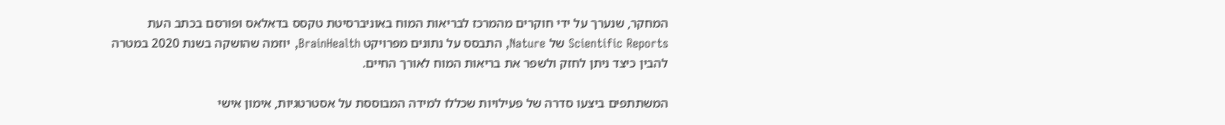המחקר, שנערך על ידי חוקרים מהמרכז לבריאות המוח באוניברסיטת טקסס בדאלאס ופורסם בכתב העת Scientific Reports של Nature, התבסס על נתונים מפרויקט BrainHealth, יוזמה שהושקה בשנת 2020 במטרה להבין כיצד ניתן לחזק ולשפר את בריאות המוח לאורך החיים.

המשתתפים ביצעו סדרה של פעילויות שכללו למידה המבוססת על אסטרטגיות, אימון אישי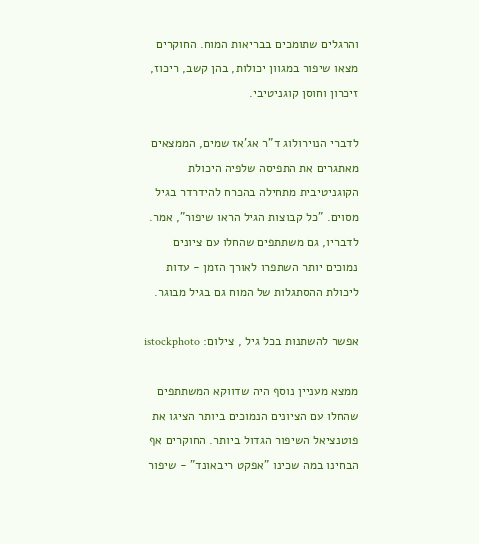והרגלים שתומכים בבריאות המוח. החוקרים מצאו שיפור במגוון יכולות, בהן קשב, ריכוז, זיכרון וחוסן קוגניטיבי.

לדברי הנוירולוג ד"ר אג'אז שמים, הממצאים מאתגרים את התפיסה שלפיה היכולת הקוגניטיבית מתחילה בהכרח להידרדר בגיל מסוים. "כל קבוצות הגיל הראו שיפור", אמר. לדבריו, גם משתתפים שהחלו עם ציונים נמוכים יותר השתפרו לאורך הזמן - עדות ליכולת ההסתגלות של המוח גם בגיל מבוגר.

אפשר להשתנות בכל גיל , צילום: istockphoto

ממצא מעניין נוסף היה שדווקא המשתתפים שהחלו עם הציונים הנמוכים ביותר הציגו את פוטנציאל השיפור הגדול ביותר. החוקרים אף הבחינו במה שכינו "אפקט ריבאונד" - שיפור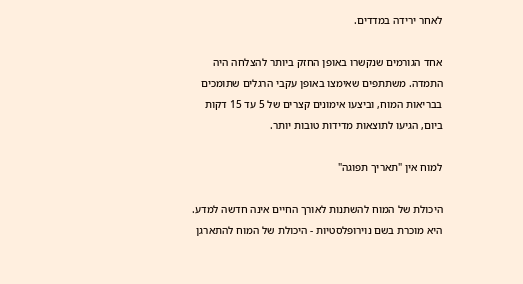לאחר ירידה במדדים.

אחד הגורמים שנקשרו באופן החזק ביותר להצלחה היה התמדה. משתתפים שאימצו באופן עקבי הרגלים שתומכים בבריאות המוח, וביצעו אימונים קצרים של 5 עד 15 דקות ביום, הגיעו לתוצאות מדידות טובות יותר.

למוח אין "תאריך תפוגה"

היכולת של המוח להשתנות לאורך החיים אינה חדשה למדע. היא מוכרת בשם נוירופלסטיות - היכולת של המוח להתארגן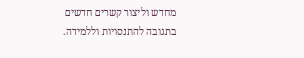מחדש וליצור קשרים חדשים בתגובה להתנסויות וללמידה.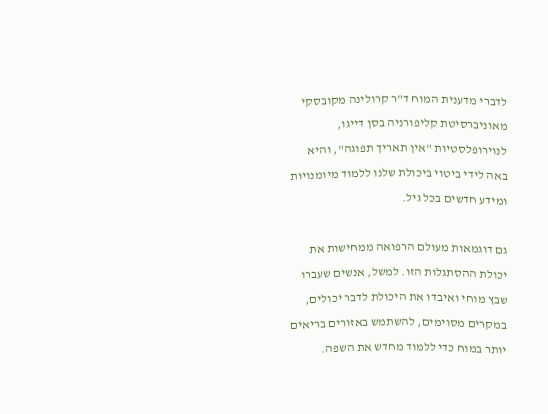לדברי מדענית המוח ד"ר קרולינה מקובסקי מאוניברסיטת קליפורניה בסן דייגו, לנוירופלסטיות "אין תאריך תפוגה", והיא באה לידי ביטוי ביכולת שלנו ללמוד מיומנויות ומידע חדשים בכל גיל.

גם דוגמאות מעולם הרפואה ממחישות את יכולת ההסתגלות הזו. למשל, אנשים שעברו שבץ מוחי ואיבדו את היכולת לדבר יכולים, במקרים מסוימים, להשתמש באזורים בריאים יותר במוח כדי ללמוד מחדש את השפה.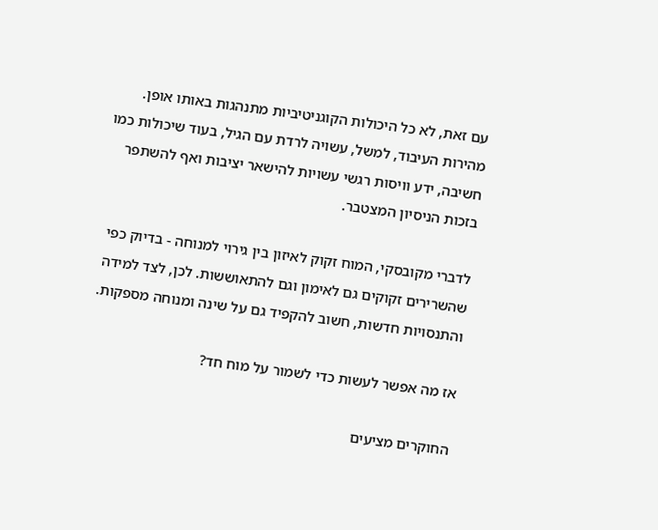עם זאת, לא כל היכולות הקוגניטיביות מתנהגות באותו אופן. מהירות העיבוד, למשל, עשויה לרדת עם הגיל, בעוד שיכולות כמו חשיבה, ידע וויסות רגשי עשויות להישאר יציבות ואף להשתפר בזכות הניסיון המצטבר.

לדברי מקובסקי, המוח זקוק לאיזון בין גירוי למנוחה - בדיוק כפי שהשרירים זקוקים גם לאימון וגם להתאוששות. לכן, לצד למידה והתנסויות חדשות, חשוב להקפיד גם על שינה ומנוחה מספקות.

אז מה אפשר לעשות כדי לשמור על מוח חד?

החוקרים מציעים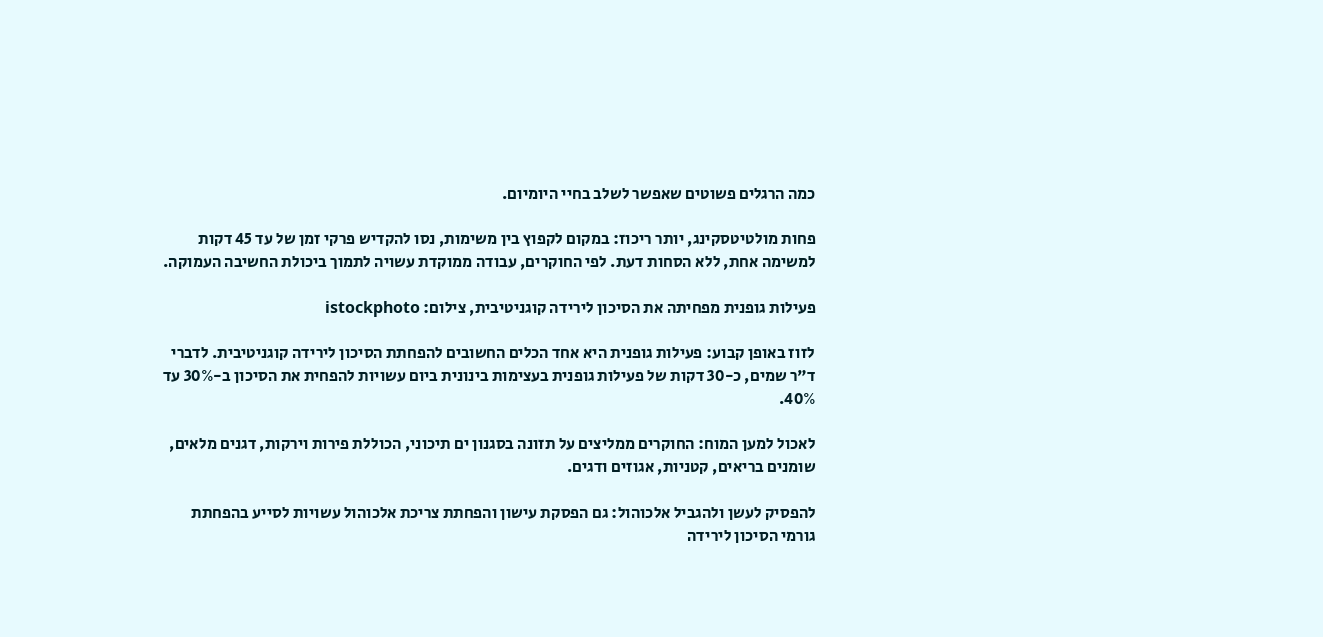כמה הרגלים פשוטים שאפשר לשלב בחיי היומיום.

פחות מולטיטסקינג, יותר ריכוז: במקום לקפוץ בין משימות, נסו להקדיש פרקי זמן של עד 45 דקות למשימה אחת, ללא הסחות דעת. לפי החוקרים, עבודה ממוקדת עשויה לתמוך ביכולת החשיבה העמוקה.

פעילות גופנית מפחיתה את הסיכון לירידה קוגניטיבית, צילום: istockphoto

לזוז באופן קבוע: פעילות גופנית היא אחד הכלים החשובים להפחתת הסיכון לירידה קוגניטיבית. לדברי ד"ר שמים, כ-30 דקות של פעילות גופנית בעצימות בינונית ביום עשויות להפחית את הסיכון ב-30% עד 40%.

לאכול למען המוח: החוקרים ממליצים על תזונה בסגנון ים תיכוני, הכוללת פירות וירקות, דגנים מלאים, שומנים בריאים, קטניות, אגוזים ודגים.

להפסיק לעשן ולהגביל אלכוהול: גם הפסקת עישון והפחתת צריכת אלכוהול עשויות לסייע בהפחתת גורמי הסיכון לירידה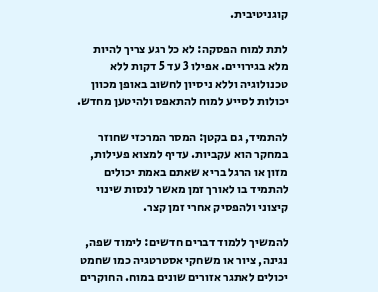קוגניטיבית.

לתת למוח הפסקה: לא כל רגע צריך להיות מלא בגירויים. אפילו 3 עד 5 דקות ללא טכנולוגיה וללא ניסיון לחשוב באופן מכוון יכולות לסייע למוח להתאפס ולהיטען מחדש.

להתמיד, גם בקטן: המסר המרכזי שחוזר במחקר הוא עקביות. עדיף למצוא פעילות, מזון או הרגל בריא שאתם באמת יכולים להתמיד בו לאורך זמן מאשר לנסות שינוי קיצוני ולהפסיק אחרי זמן קצר.

להמשיך ללמוד דברים חדשים: לימוד שפה, נגינה, ציור או משחקי אסטרטגיה כמו שחמט יכולים לאתגר אזורים שונים במוח. החוקרים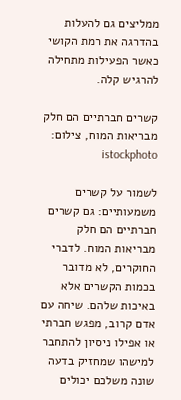ממליצים גם להעלות בהדרגה את רמת הקושי כאשר הפעילות מתחילה להרגיש קלה.

קשרים חברתיים הם חלק מבריאות המוח, צילום: istockphoto

לשמור על קשרים משמעותיים: גם קשרים חברתיים הם חלק מבריאות המוח. לדברי החוקרים, לא מדובר בכמות הקשרים אלא באיכות שלהם. שיחה עם אדם קרוב, מפגש חברתי או אפילו ניסיון להתחבר למישהו שמחזיק בדעה שונה משלכם יכולים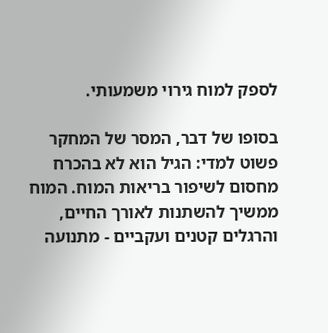לספק למוח גירוי משמעותי.

בסופו של דבר, המסר של המחקר פשוט למדי: הגיל הוא לא בהכרח מחסום לשיפור בריאות המוח. המוח ממשיך להשתנות לאורך החיים, והרגלים קטנים ועקביים - מתנועה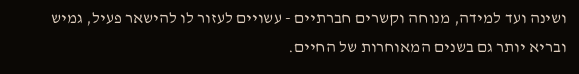ושינה ועד למידה, מנוחה וקשרים חברתיים - עשויים לעזור לו להישאר פעיל, גמיש ובריא יותר גם בשנים המאוחרות של החיים.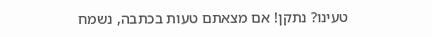טעינו? נתקן! אם מצאתם טעות בכתבה, נשמח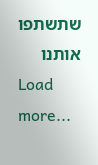שתשתפו אותנו
Load more...